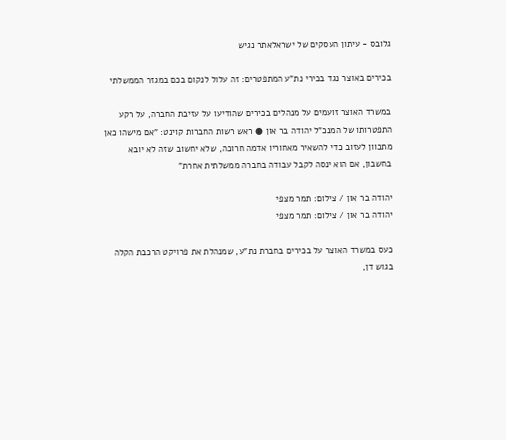גלובס - עיתון העסקים של ישראלאתר נגיש

בכירים באוצר נגד בכירי נת"ע המתפטרים: זה עלול לנקום בכם במגזר הממשלתי

במשרד האוצר זועמים על מנהלים בכירים שהודיעו על עזיבת החברה, על רקע התפטרותו של המנכ"ל יהודה בר און ● ראש רשות החברות קוינט: "אם מישהו כאן מתכוון לעזוב כדי להשאיר מאחוריו אדמה חרוכה, שלא יחשוב שזה לא יובא בחשבון, אם הוא ינסה לקבל עבודה בחברה ממשלתית אחרת"

יהודה בר און / צילום: תמר מצפי
יהודה בר און / צילום: תמר מצפי

כעס במשרד האוצר על בכירים בחברת נת"ע, שמנהלת את פרויקט הרכבת הקלה בגוש דן,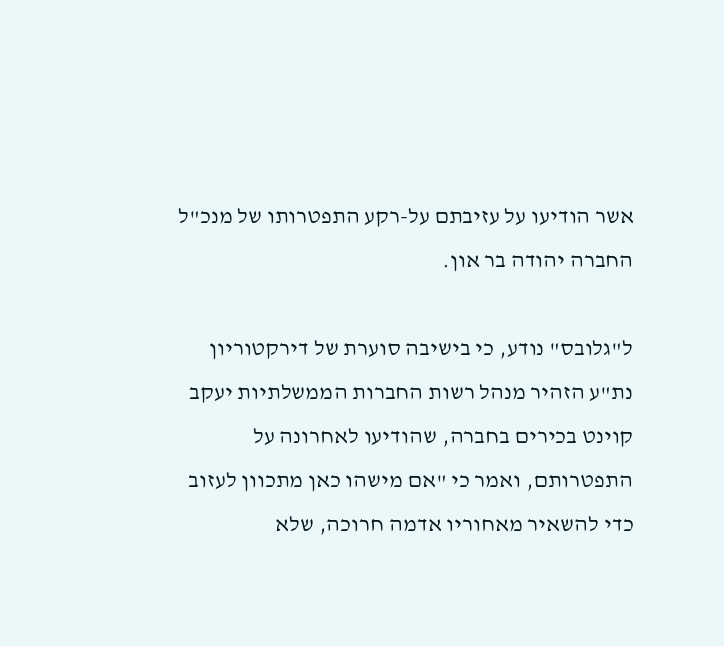אשר הודיעו על עזיבתם על-רקע התפטרותו של מנכ"ל החברה יהודה בר און.

ל"גלובס" נודע, כי בישיבה סוערת של דירקטוריון נת"ע הזהיר מנהל רשות החברות הממשלתיות יעקב קוינט בכירים בחברה, שהודיעו לאחרונה על התפטרותם, ואמר כי "אם מישהו כאן מתכוון לעזוב כדי להשאיר מאחוריו אדמה חרוכה, שלא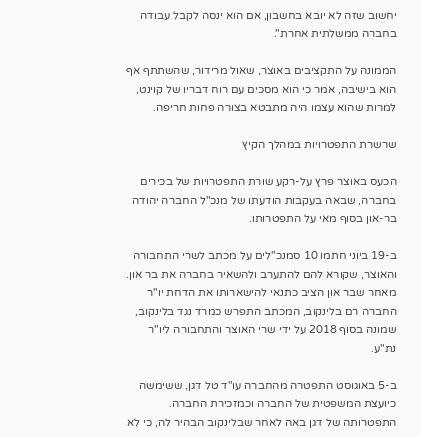יחשוב שזה לא יובא בחשבון, אם הוא ינסה לקבל עבודה בחברה ממשלתית אחרת".

הממונה על התקציבים באוצר, שאול מרידור, שהשתתף אף הוא בישיבה, אמר כי הוא מסכים עם רוח דבריו של קוינט, למרות שהוא עצמו היה מתבטא בצורה פחות חריפה.

שרשרת התפטרויות במהלך הקיץ

הכעס באוצר פרץ על-רקע שורת התפטרויות של בכירים בחברה, שבאה בעקבות הודעתו של מנכ"ל החברה יהודה בר-און בסוף מאי על התפטרותו.

ב-19 ביוני חתמו 10 סמנכ"לים על מכתב לשרי התחבורה והאוצר, שקורא להם להתערב ולהשאיר בחברה את בר און. מאחר שבר און הציב כתנאי להישארותו את הדחת יו"ר החברה רם בלינקוב, המכתב התפרש כמרד נגד בלינקוב, שמונה בסוף 2018 על ידי שרי האוצר והתחבורה ליו"ר נת"ע.

ב-5 באוגוסט התפטרה מהחברה עו"ד טל דגן, ששימשה כיועצת המשפטית של החברה וכמזכירת החברה. התפטרותה של דגן באה לאחר שבלינקוב הבהיר לה, כי לא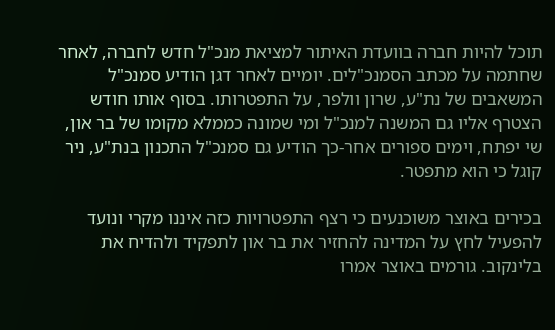תוכל להיות חברה בוועדת האיתור למציאת מנכ"ל חדש לחברה, לאחר שחתמה על מכתב הסמנכ"לים. יומיים לאחר דגן הודיע סמנכ"ל המשאבים של נת"ע, שרון וולפר, על התפטרותו. בסוף אותו חודש הצטרף אליו גם המשנה למנכ"ל ומי שמונה כממלא מקומו של בר און, שי יפתח, וימים ספורים אחר-כך הודיע גם סמנכ"ל התכנון בנת"ע, ניר קוגל כי הוא מתפטר.

בכירים באוצר משוכנעים כי רצף התפטרויות כזה איננו מקרי ונועד להפעיל לחץ על המדינה להחזיר את בר און לתפקיד ולהדיח את בלינקוב. גורמים באוצר אמרו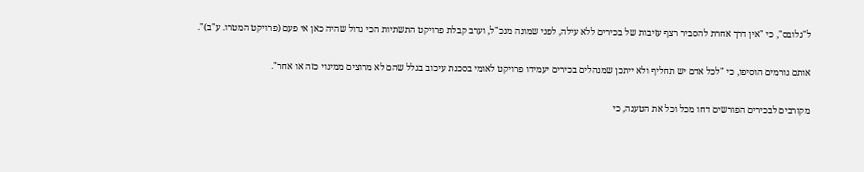ל"גלובס", כי "אין דרך אחרת להסביר רצף עזיבות של בכירים ללא עילה, לפני שמונה מנכ"ל, וערב קבלת פרויקט התשתיות הכי גדול שהיה כאן אי פעם (פרויקט המטרו. ע"ב)".

אותם גורמים הוסיפו, כי "לכל אדם יש תחליף ולא ייתכן שמנהלים בכירים יעמידו פרויקט לאומי בסכנת עיכוב בגלל שהם לא מרוצים ממינוי כזה או אחר".

מקורבים לבכירים הפורשים דחו מכל וכל את הטענה, כי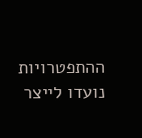ההתפטרויות נועדו לייצר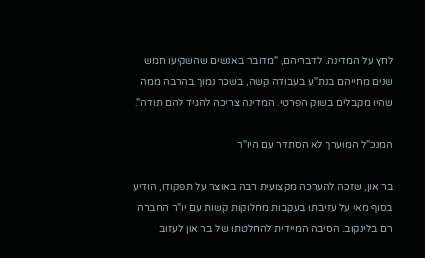לחץ על המדינה. לדבריהם, "מדובר באנשים שהשקיעו חמש שנים מחייהם בנת"ע בעבודה קשה, בשכר נמוך בהרבה ממה שהיו מקבלים בשוק הפרטי. המדינה צריכה להגיד להם תודה".

המנכ"ל המוערך לא הסתדר עם היו"ר

בר און, שזכה להערכה מקצועית רבה באוצר על תפקודו, הודיע בסוף מאי על עזיבתו בעקבות מחלוקות קשות עם יו"ר החברה רם בלינקוב. הסיבה המיידית להחלטתו של בר און לעזוב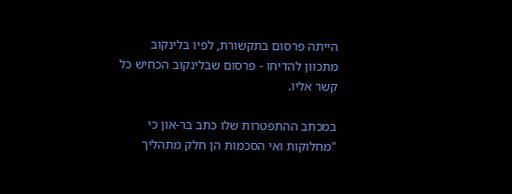הייתה פרסום בתקשורת, לפיו בלינקוב מתכוון להדיחו - פרסום שבלינקוב הכחיש כל קשר אליו.

במכתב ההתפטרות שלו כתב בר-און כי "מחלוקות ואי הסכמות הן חלק מתהליך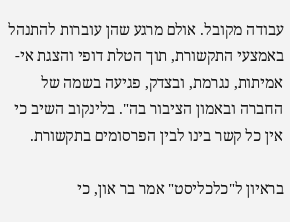עבודה מקובל. אולם מרגע שהן עוברות להתנהל באמצעי התקשורת, תוך הטלת דופי והצגת אי-אמיתות, נגרמת, ובצדק, פגיעה בשמה של החברה ובאמון הציבור בה". בלינקוב השיב כי אין כל קשר בינו לבין הפרסומים בתקשורת.

בראיון ל"כלכליסט" אמר בר און, כי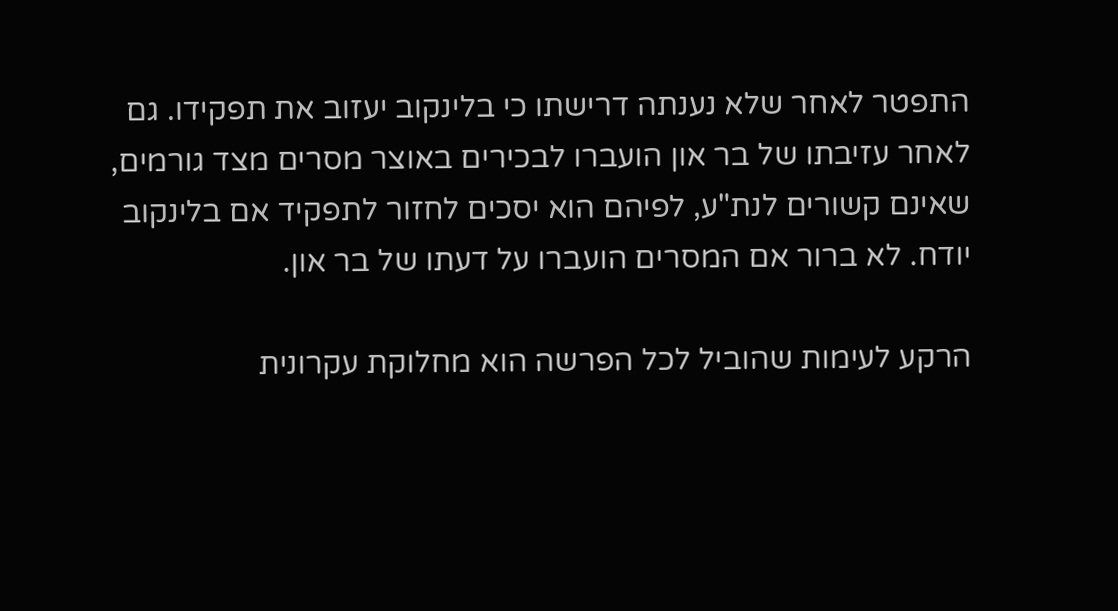התפטר לאחר שלא נענתה דרישתו כי בלינקוב יעזוב את תפקידו. גם לאחר עזיבתו של בר און הועברו לבכירים באוצר מסרים מצד גורמים, שאינם קשורים לנת"ע, לפיהם הוא יסכים לחזור לתפקיד אם בלינקוב יודח. לא ברור אם המסרים הועברו על דעתו של בר און.

הרקע לעימות שהוביל לכל הפרשה הוא מחלוקת עקרונית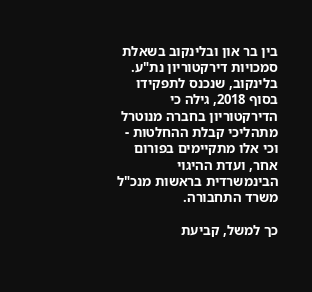בין בר און ובלינקוב בשאלת סמכויות דירקטוריון נת"ע. בלינקוב, שנכנס לתפקידו בסוף 2018, גילה כי הדירקטוריון בחברה מנוטרל מתהליכי קבלת ההחלטות - וכי אלו מתקיימים בפורום אחר, ועדת ההיגוי הבינמשרדית בראשות מנכ"ל משרד התחבורה.

כך למשל, קביעת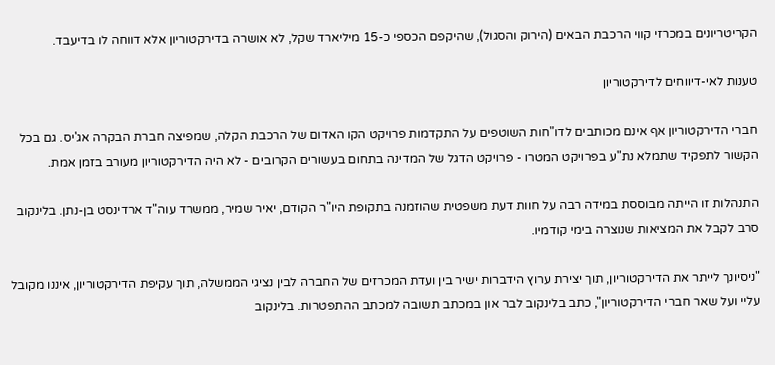הקריטריונים במכרזי קווי הרכבת הבאים (הירוק והסגול), שהיקפם הכספי כ-15 מיליארד שקל, לא אושרה בדירקטוריון אלא דווחה לו בדיעבד.

טענות לאי-דיווחים לדירקטוריון

חברי הדירקטוריון אף אינם מכותבים לדו"חות השוטפים על התקדמות פרויקט הקו האדום של הרכבת הקלה, שמפיצה חברת הבקרה אג'יס. גם בכל הקשור לתפקיד שתמלא נת"ע בפרויקט המטרו - פרויקט הדגל של המדינה בתחום בעשורים הקרובים - לא היה הדירקטוריון מעורב בזמן אמת.

התנהלות זו הייתה מבוססת במידה רבה על חוות דעת משפטית שהוזמנה בתקופת היו"ר הקודם, יאיר שמיר, ממשרד עוה"ד ארדינסט בן-נתן. בלינקוב סרב לקבל את המציאות שנוצרה בימי קודמיו.

"ניסיונך לייתר את הדירקטוריון, תוך יצירת ערוץ הידברות ישיר בין ועדת המכרזים של החברה לבין נציגי הממשלה, תוך עקיפת הדירקטוריון, איננו מקובל עליי ועל שאר חברי הדירקטוריון", כתב בלינקוב לבר און במכתב תשובה למכתב ההתפטרות. בלינקוב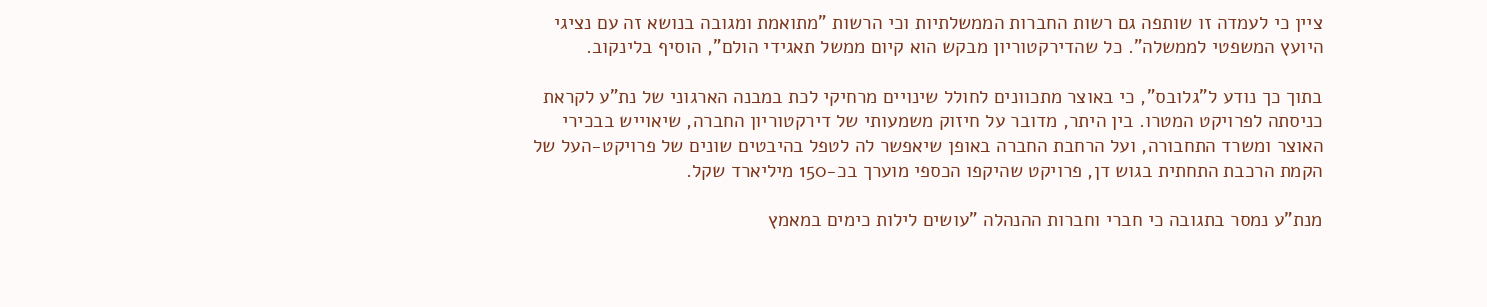ציין כי לעמדה זו שותפה גם רשות החברות הממשלתיות וכי הרשות "מתואמת ומגובה בנושא זה עם נציגי היועץ המשפטי לממשלה". כל שהדירקטוריון מבקש הוא קיום ממשל תאגידי הולם", הוסיף בלינקוב.

בתוך כך נודע ל"גלובס", כי באוצר מתכוונים לחולל שינויים מרחיקי לכת במבנה הארגוני של נת"ע לקראת כניסתה לפרויקט המטרו. בין היתר, מדובר על חיזוק משמעותי של דירקטוריון החברה, שיאוייש בבכירי האוצר ומשרד התחבורה, ועל הרחבת החברה באופן שיאפשר לה לטפל בהיבטים שונים של פרויקט-העל של הקמת הרכבת התחתית בגוש דן, פרויקט שהיקפו הכספי מוערך בכ-150 מיליארד שקל.

מנת"ע נמסר בתגובה כי חברי וחברות ההנהלה "עושים לילות כימים במאמץ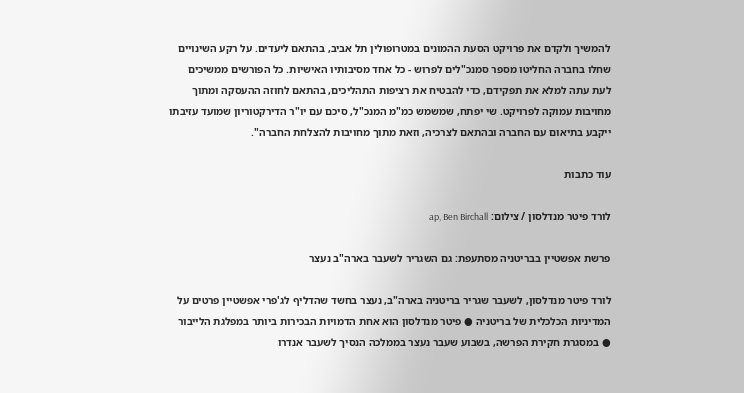להמשיך ולקדם את פרויקט הסעת ההמונים במטרופולין תל אביב, בהתאם ליעדים. על רקע השינויים שחלו בחברה החליטו מספר סמנכ"לים לפרוש - כל אחד מסיבותיו האישיות. כל הפורשים ממשיכים לעת עתה למלא את תפקידם, כדי להבטיח את רציפות התהליכים, בהתאם לחוזה ההעסקה ומתוך מחויבות עמוקה לפרויקט. שי יפתח, שמשמש כמ"מ המנכ"ל, סיכם עם יו"ר הדירקטוריון שמועד עזיבתו ייקבע בתיאום עם החברה ובהתאם לצרכיה, וזאת מתוך מחויבות להצלחת החברה".

עוד כתבות

לורד פיטר מנדלסון / צילום: ap, Ben Birchall

פרשת אפשטיין בבריטניה מסתעפת: גם השגריר לשעבר בארה"ב נעצר

לורד פיטר מנדלסון, לשעבר שגריר בריטניה בארה"ב, נעצר בחשד שהדליף לג'פרי אפשטיין פרטים על המדיניות הכלכלית של בריטניה ● פיטר מנדלסון הוא אחת הדמויות הבכירות ביותר במפלגת הלייבור ● במסגרת חקירת הפרשה, בשבוע שעבר נעצר בממלכה הנסיך לשעבר אנדרו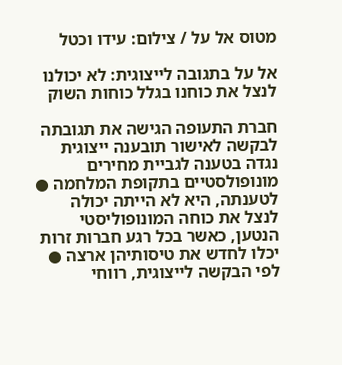מטוס אל על / צילום: עידו וכטל

אל על בתגובה לייצוגית: לא יכולנו לנצל את כוחנו בגלל כוחות השוק

חברת התעופה הגישה את תגובתה לבקשה לאישור תובענה ייצוגית נגדה בטענה לגביית מחירים מונופולסטיים בתקופת המלחמה ● לטענתה, היא לא הייתה יכולה לנצל את כוחה המונופוליסטי הנטען, כאשר בכל רגע חברות זרות יכלו לחדש את טיסותיהן ארצה ● לפי הבקשה לייצוגית, רווחי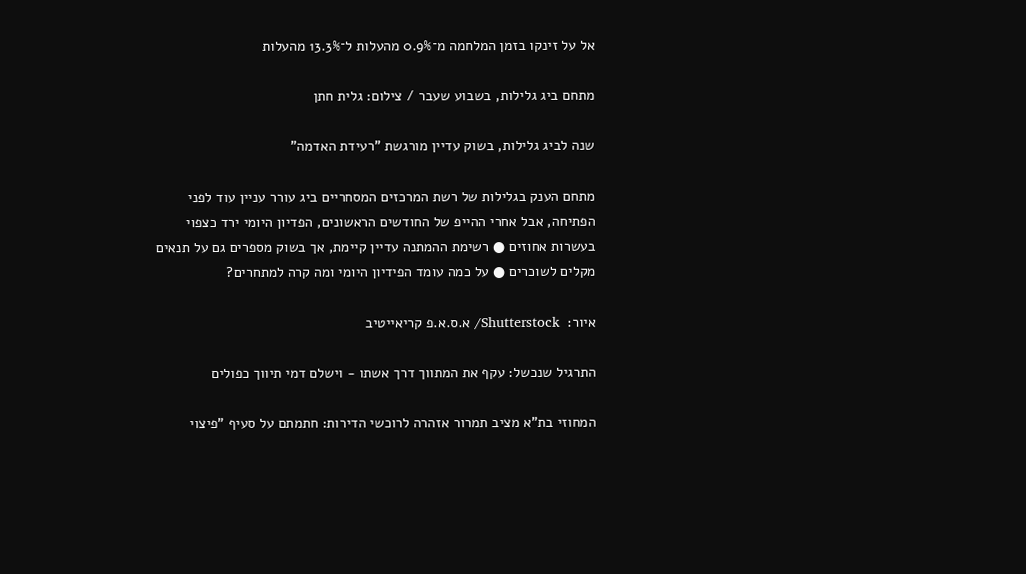אל על זינקו בזמן המלחמה מ־0.9% מהעלות ל־13.3% מהעלות

מתחם ביג גלילות, בשבוע שעבר / צילום: גלית חתן

שנה לביג גלילות, בשוק עדיין מורגשת "רעידת האדמה"

מתחם הענק בגלילות של רשת המרכזים המסחריים ביג עורר עניין עוד לפני הפתיחה, אבל אחרי ההייפ של החודשים הראשונים, הפדיון היומי ירד כצפוי בעשרות אחוזים ● רשימת ההמתנה עדיין קיימת, אך בשוק מספרים גם על תנאים מקלים לשוכרים ● על כמה עומד הפידיון היומי ומה קרה למתחרים?

איור:  Shutterstock/ א.ס.א.פ קריאייטיב

התרגיל שנכשל: עקף את המתווך דרך אשתו - וישלם דמי תיווך כפולים

המחוזי בת"א מציב תמרור אזהרה לרוכשי הדירות: חתמתם על סעיף "פיצוי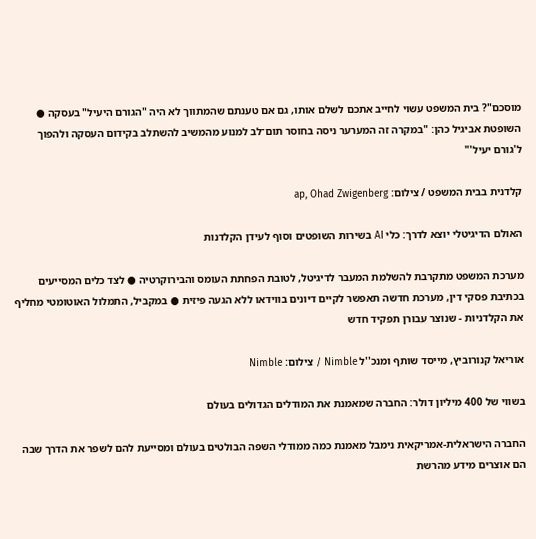מוסכם"? בית המשפט עשוי לחייב אתכם לשלם אותו, גם אם טענתם שהמתווך לא היה "הגורם היעיל" בעסקה ● השופטת אביגיל כהן: "במקרה זה המערער ניסה בחוסר תום־לב למנוע מהמשיב להשתלב בקידום העסקה ולהפוך ל'גורם יעיל'"

קלדנית בבית המשפט / צילום: ap, Ohad Zwigenberg

האולם הדיגיטלי יוצא לדרך: כלי AI בשירות השופטים וסוף לעידן הקלדנות

מערכת המשפט מתקרבת להשלמת המעבר לדיגיטל, לטובת הפחתת העומס והבירוקרטיה ● לצד כלים המסייעים בכתיבת פסקי דין, מערכת חדשה תאפשר לקיים דיונים בווידאו ללא הגעה פיזית ● במקביל, התמלול האוטומטי מחליף את הקלדניות - שנוצר עבורן תפקיד חדש

אוריאל קנורוביץ, מייסד שותף ומנכ''ל Nimble / צילום: Nimble

בשווי של 400 מיליון דולר: החברה שמאמנת את המודלים הגדולים בעולם

החברה הישראלית-אמריקאית נימבל מאמנת כמה ממודלי השפה הבולטים בעולם ומסייעת להם לשפר את הדרך שבה הם אוצרים מידע מהרשת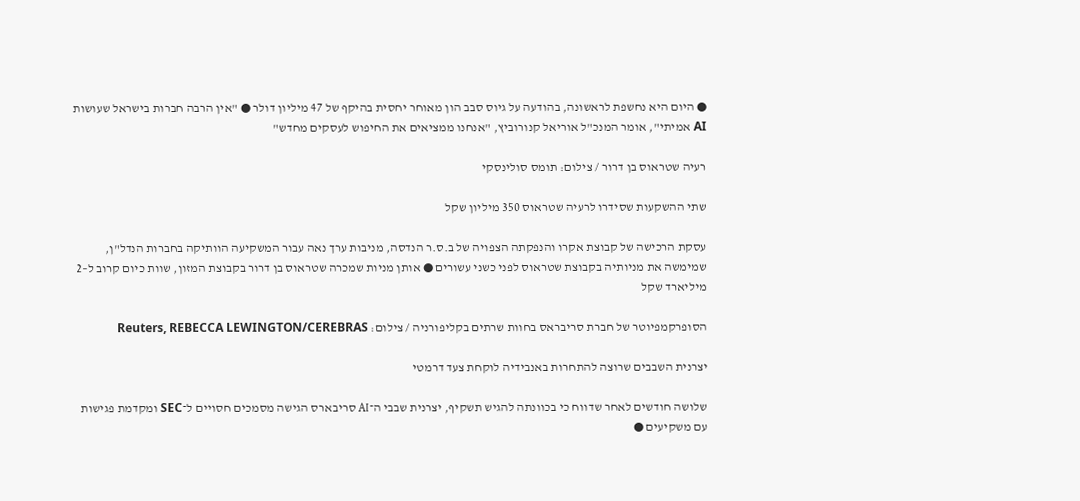● היום היא נחשפת לראשונה, בהודעה על גיוס סבב הון מאוחר יחסית בהיקף של 47 מיליון דולר ● "אין הרבה חברות בישראל שעושות AI אמיתי", אומר המנכ"ל אוריאל קנורוביץ, "אנחנו ממציאים את החיפוש לעסקים מחדש"

רעיה שטראוס בן דרור / צילום: תומס סולינסקי

שתי ההשקעות שסידרו לרעיה שטראוס 350 מיליון שקל

עסקת הרכישה של קבוצת אקרו והנפקתה הצפויה של ב.ס.ר הנדסה, מניבות ערך נאה עבור המשקיעה הוותיקה בחברות הנדל"ן, שמימשה את מניותיה בקבוצת שטראוס לפני כשני עשורים ● אותן מניות שמכרה שטראוס בן דרור בקבוצת המזון, שוות כיום קרוב ל–2 מיליארד שקל

הסופרקמפיוטר של חברת סריבראס בחוות שרתים בקליפורניה / צילום: Reuters, REBECCA LEWINGTON/CEREBRAS

יצרנית השבבים שרוצה להתחרות באנבידיה לוקחת צעד דרמטי

שלושה חודשים לאחר שדווח כי בכוונתה להגיש תשקיף, יצרנית שבבי ה־AI סריבארס הגישה מסמכים חסויים ל־SEC ומקדמת פגישות עם משקיעים ●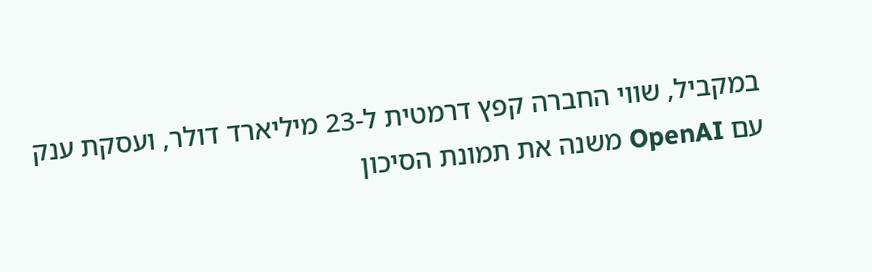במקביל, שווי החברה קפץ דרמטית ל-23 מיליארד דולר, ועסקת ענק עם OpenAI משנה את תמונת הסיכון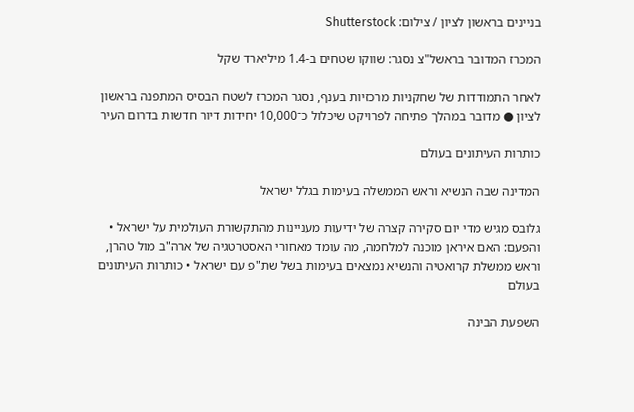בניינים בראשון לציון / צילום: Shutterstock

המכרז המדובר בראשל"צ נסגר: שווקו שטחים ב-1.4 מיליארד שקל

לאחר התמודדות של שחקניות מרכזיות בענף, נסגר המכרז לשטח הבסיס המתפנה בראשון לציון ● מדובר במהלך פתיחה לפרויקט שיכלול כ־10,000 יחידות דיור חדשות בדרום העיר

כותרות העיתונים בעולם

המדינה שבה הנשיא וראש הממשלה בעימות בגלל ישראל

גלובס מגיש מדי יום סקירה קצרה של ידיעות מעניינות מהתקשורת העולמית על ישראל • והפעם: האם איראן מוכנה למלחמה, מה עומד מאחורי האסטרטגיה של ארה"ב מול טהרן, וראש ממשלת קרואטיה והנשיא נמצאים בעימות בשל שת"פ עם ישראל • כותרות העיתונים בעולם

השפעת הבינה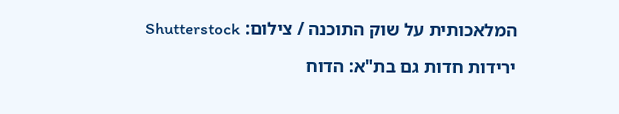המלאכותית על שוק התוכנה / צילום: Shutterstock

ירידות חדות גם בת"א: הדוח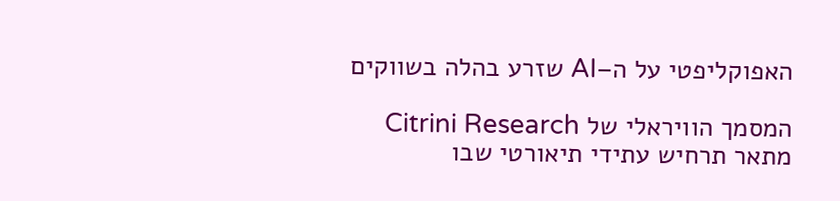האפוקליפטי על ה–AI שזרע בהלה בשווקים

המסמך הוויראלי של Citrini Research מתאר תרחיש עתידי תיאורטי שבו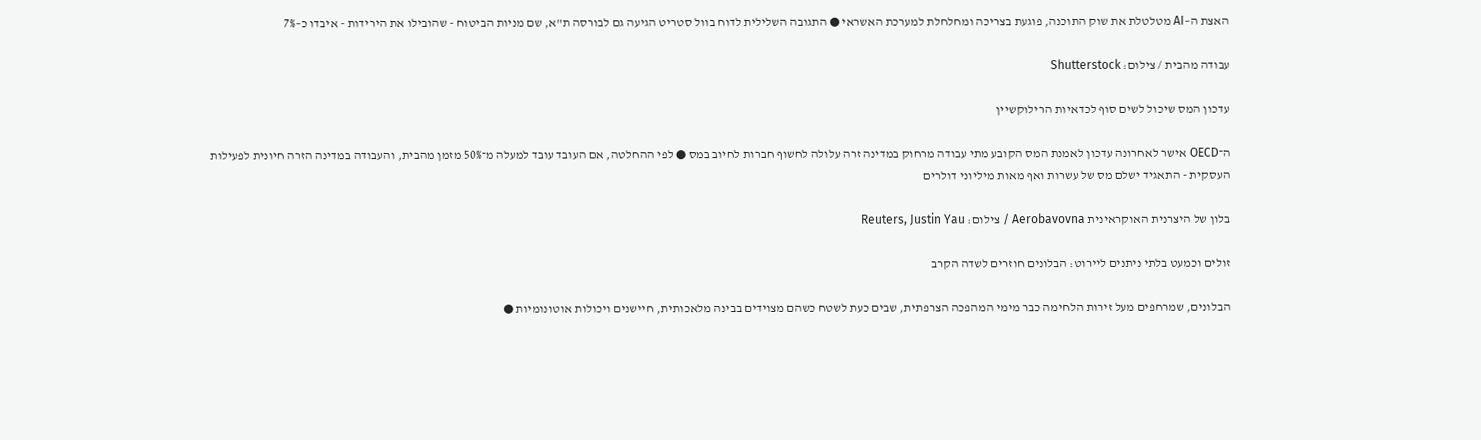האצת ה–AI מטלטלת את שוק התוכנה, פוגעת בצריכה ומחלחלת למערכת האשראי ● התגובה השלילית לדוח בוול סטריט הגיעה גם לבורסה ת"א, שם מניות הביטוח - שהובילו את הירידות - איבדו כ–7%

עבודה מהבית / צילום: Shutterstock

עדכון המס שיכול לשים סוף לכדאיות הרילוקשיין

ה־OECD אישר לאחרונה עדכון לאמנת המס הקובע מתי עבודה מרחוק במדינה זרה עלולה לחשוף חברות לחיוב במס ● לפי ההחלטה, אם העובד עובד למעלה מ־50% מזמן מהבית, והעבודה במדינה הזרה חיונית לפעילות העסקית - התאגיד ישלם מס של עשרות ואף מאות מיליוני דולרים

בלון של היצרנית האוקראינית Aerobavovna / צילום: Reuters, Justin Yau

זולים וכמעט בלתי ניתנים ליירוט: הבלונים חוזרים לשדה הקרב

הבלונים, שמרחפים מעל זירות הלחימה כבר מימי המהפכה הצרפתית, שבים כעת לשטח כשהם מצוידים בבינה מלאכותית, חיישנים ויכולות אוטונומיות ●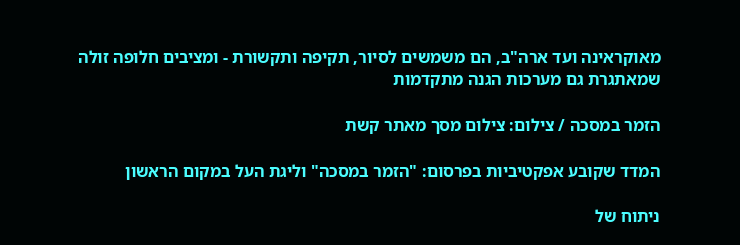מאוקראינה ועד ארה"ב, הם משמשים לסיור, תקיפה ותקשורת - ומציבים חלופה זולה שמאתגרת גם מערכות הגנה מתקדמות

הזמר במסכה / צילום: צילום מסך מאתר קשת

המדד שקובע אפקטיביות בפרסום: "הזמר במסכה" וליגת העל במקום הראשון

ניתוח של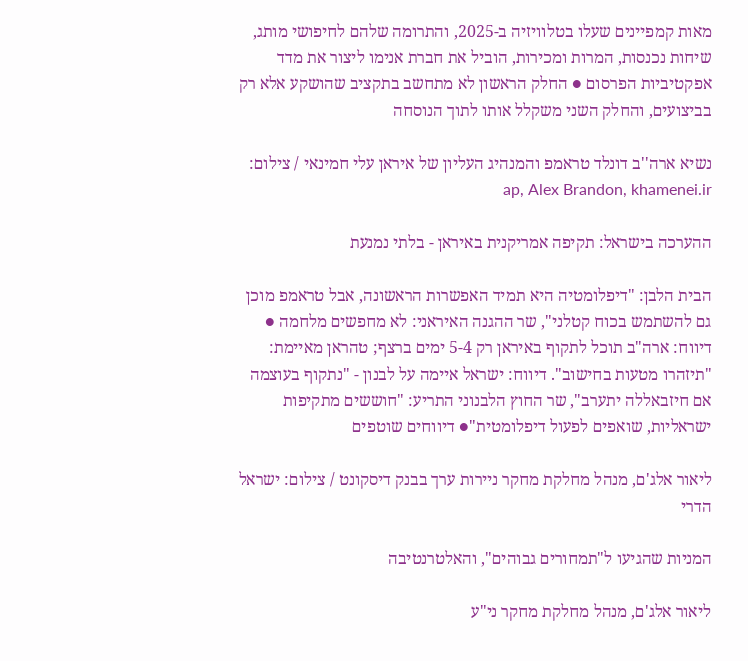מאות קמפיינים שעלו בטלוויזיה ב-2025, והתרומה שלהם לחיפושי מותג, שיחות נכנסות, המרות ומכירות, הוביל את חברת אנימו ליצור את מדד אפקטיביות הפרסום ● החלק הראשון לא מתחשב בתקציב שהושקע אלא רק בביצועים, והחלק השני משקלל אותו לתוך הנוסחה

נשיא ארה''ב דונלד טראמפ והמנהיג העליון של איראן עלי חמינאי / צילום: ap, Alex Brandon, khamenei.ir

ההערכה בישראל: תקיפה אמריקנית באיראן - בלתי נמנעת

הבית הלבן: "דיפלומטיה היא תמיד האפשרות הראשונה, אבל טראמפ מוכן גם להשתמש בכוח קטלני", שר ההגנה האיראני: לא מחפשים מלחמה ● דיווח: ארה"ב תוכל לתקוף באיראן רק 5-4 ימים ברצף; טהראן מאיימת: "תיזהרו מטעות בחישוב". דיווח: ישראל איימה על לבנון - "נתקוף בעוצמה אם חיזבאללה יתערב", שר החוץ הלבנוני התריע: "חוששים מתקיפות ישראליות, שואפים לפעול דיפלומטית"● דיווחים שוטפים

ליאור אלג'ם, מנהל מחלקת מחקר ניירות ערך בבנק דיסקונט / צילום: ישראל הדרי

המניות שהגיעו ל"תמחורים גבוהים", והאלטרנטיבה

ליאור אלג'ם, מנהל מחלקת מחקר ני"ע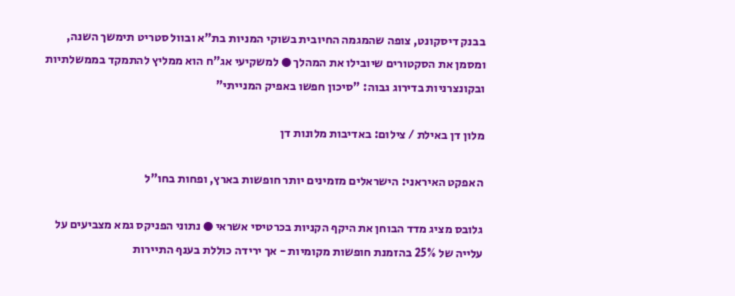בבנק דיסקונט, צופה שהמגמה החיובית בשוקי המניות בת"א ובוול סטריט תימשך השנה, ומסמן את הסקטורים שיובילו את המהלך ● למשקיעי אג"ח הוא ממליץ להתמקד בממשלתיות ובקונצרניות בדירוג גבוה: "סיכון חפשו באפיק המנייתי"

מלון דן באילת / צילום: באדיבות מלונות דן

האפקט האיראני: הישראלים מזמינים יותר חופשות בארץ, ופחות בחו"ל

גלובס מציג מדד הבוחן את היקף הקניות בכרטיסי אשראי ● נתוני הפניקס גמא מצביעים על עלייה של 25% בהזמנת חופשות מקומיות - אך ירידה כוללת בענף התיירות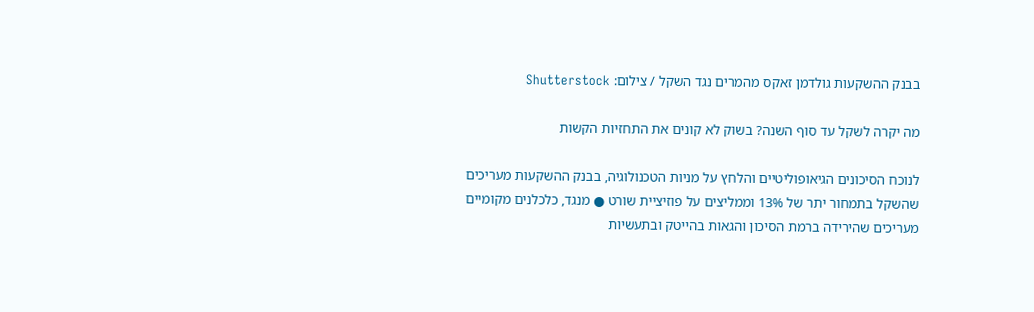בבנק ההשקעות גולדמן זאקס מהמרים נגד השקל / צילום: Shutterstock

מה יקרה לשקל עד סוף השנה? בשוק לא קונים את התחזיות הקשות

לנוכח הסיכונים הגיאופוליטיים והלחץ על מניות הטכנולוגיה, בבנק ההשקעות מעריכים שהשקל בתמחור יתר של 13% וממליצים על פוזיציית שורט ● מנגד, כלכלנים מקומיים מעריכים שהירידה ברמת הסיכון והגאות בהייטק ובתעשיות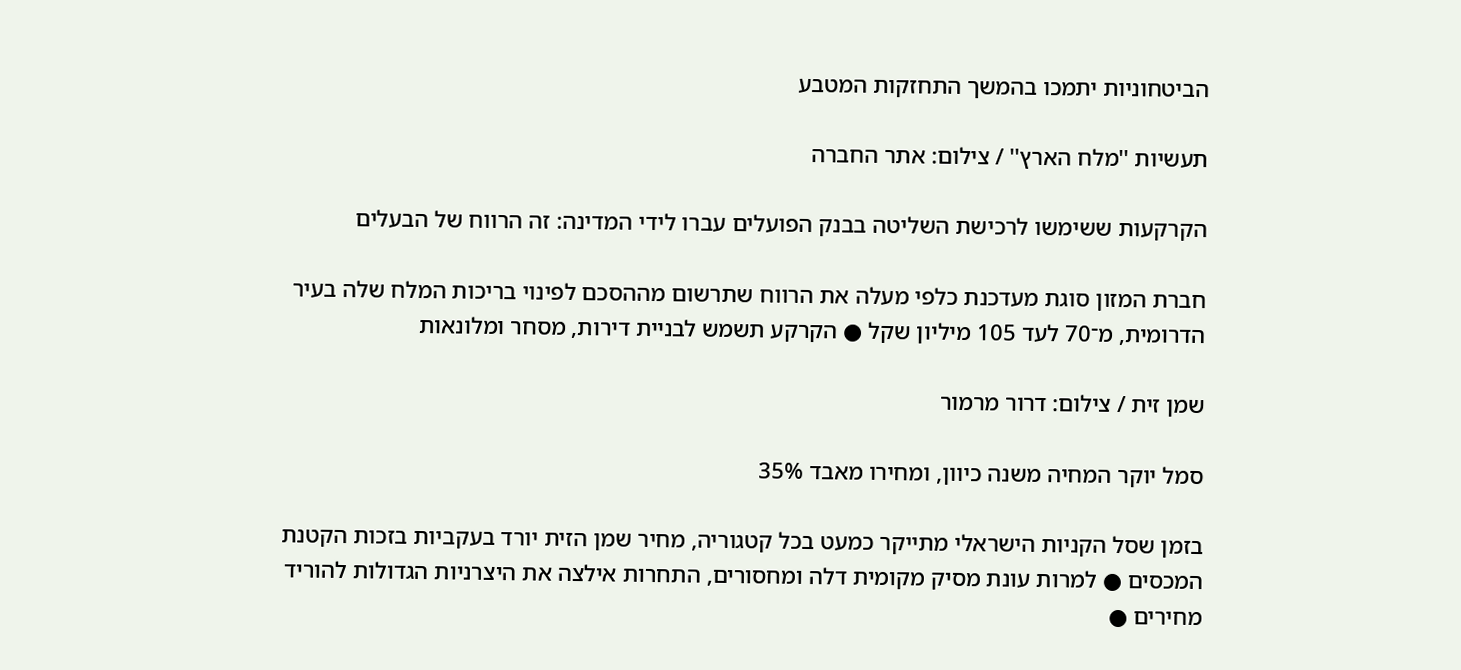הביטחוניות יתמכו בהמשך התחזקות המטבע

תעשיות ''מלח הארץ'' / צילום: אתר החברה

הקרקעות ששימשו לרכישת השליטה בבנק הפועלים עברו לידי המדינה: זה הרווח של הבעלים

חברת המזון סוגת מעדכנת כלפי מעלה את הרווח שתרשום מההסכם לפינוי בריכות המלח שלה בעיר הדרומית, מ־70 לעד 105 מיליון שקל ● הקרקע תשמש לבניית דירות, מסחר ומלונאות

שמן זית / צילום: דרור מרמור

סמל יוקר המחיה משנה כיוון, ומחירו מאבד 35%

בזמן שסל הקניות הישראלי מתייקר כמעט בכל קטגוריה, מחיר שמן הזית יורד בעקביות בזכות הקטנת המכסים ● למרות עונת מסיק מקומית דלה ומחסורים, התחרות אילצה את היצרניות הגדולות להוריד מחירים ●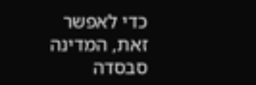כדי לאפשר זאת, המדינה סבסדה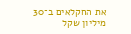את החקלאים ב־30 מיליון שקל